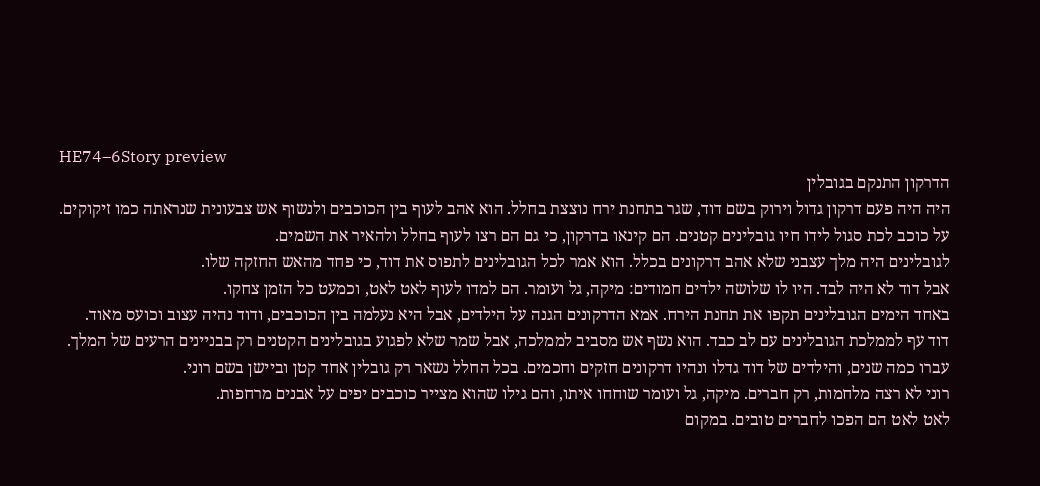HE74–6Story preview
הדרקון התנקם בגובלין
היה היה פעם דרקון גדול וירוק בשם דוד, שגר בתחנת ירח נוצצת בחלל. הוא אהב לעוף בין הכוכבים ולנשוף אש צבעונית שנראתה כמו זיקוקים.
על כוכב לכת סגול לידו חיו גובלינים קטנים. הם קינאו בדרקון, כי גם הם רצו לעוף בחלל ולהאיר את השמים.
לגובלינים היה מלך עצבני שלא אהב דרקונים בכלל. הוא אמר לכל הגובלינים לתפוס את דוד, כי פחד מהאש החזקה שלו.
אבל דוד לא היה לבד. היו לו שלושה ילדים חמודים: מיקה, גל ועומר. הם למדו לעוף לאט לאט, וכמעט כל הזמן צחקו.
באחד הימים הגובלינים תקפו את תחנת הירח. אמא הדרקונים הגנה על הילדים, אבל היא נעלמה בין הכוכבים, ודוד נהיה עצוב וכועס מאוד.
דוד עף לממלכת הגובלינים עם לב כבד. הוא נשף אש מסביב לממלכה, אבל שמר שלא לפגוע בגובלינים הקטנים רק בבניינים הרעים של המלך.
עברו כמה שנים, והילדים של דוד גדלו ונהיו דרקונים חזקים וחכמים. בכל החלל נשאר רק גובלין אחד קטן וביישן בשם רוני.
רוני לא רצה מלחמות, רק חברים. מיקה, גל ועומר שוחחו איתו, והם גילו שהוא מצייר כוכבים יפים על אבנים מרחפות.
לאט לאט הם הפכו לחברים טובים. במקום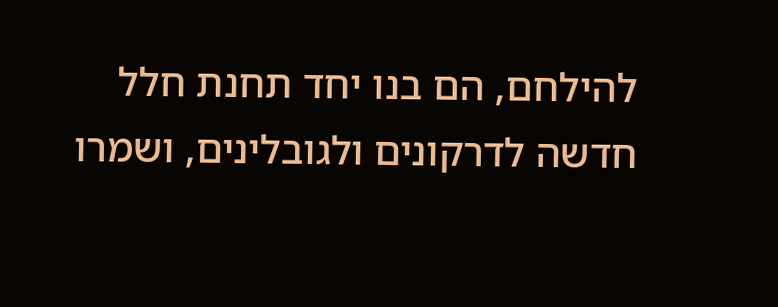להילחם, הם בנו יחד תחנת חלל חדשה לדרקונים ולגובלינים, ושמרו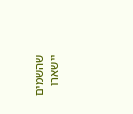שהשמים יישארו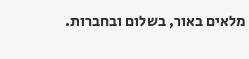מלאים באור, בשלום ובחברות.